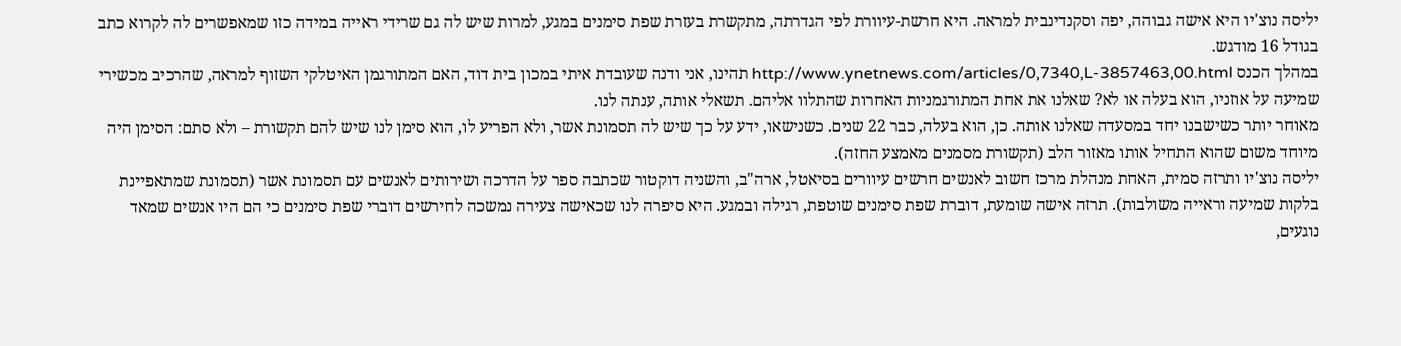יליסה נוצ'יו היא אישה גבוהה, יפה וסקנדינבית למראה. היא חרשת-עיוורת לפי הגדרתה, מתקשרת בעזרת שפת סימנים במגע, למרות שיש לה גם שרידי ראייה במידה כזו שמאפשרים לה לקרוא כתב בגודל 16 מודגש.
במהלך הכנס http://www.ynetnews.com/articles/0,7340,L-3857463,00.html תהינו, אני ודנה שעובדת איתי במכון בית דוד, האם המתורגמן האיטלקי השזוף למראה, שהרכיב מכשירי שמיעה על אוזניו, הוא בעלה או לא? שאלנו את אחת המתורגמניות האחרות שהתלוו אליהם. תשאלי אותה, ענתה לנו.
מאוחר יותר כשישבנו יחד במסעדה שאלנו אותה. כן, הוא בעלה, כבר 22 שנים. כשנישאו, ידע על כך שיש לה תסמונת אשר, ולא הפריע לו, הוא סימן לנו שיש להם תקשורת – ולא סתם: הסימן היה מיוחד משום שהוא התחיל אותו מאזור הלב (תקשורת מסמנים מאמצע החזה).
יליסה נוצ'יו ותרזה סמית, האחת מנהלת מרכז חשוב לאנשים חרשים עיוורים בסיאטל, ארה"ב, והשניה דוקטור שכתבה ספר על הדרכה ושירותים לאנשים עם תסמונת אשר (תסמונת שמתאפיינת בלקות שמיעה וראייה משולבות). תרזה אישה שומעת, דוברת שפת סימנים שוטפת, רגילה ובמגע. היא סיפרה לנו שכאישה צעירה נמשכה לחירשים דוברי שפת סימנים כי הם היו אנשים שמאד נוגעים,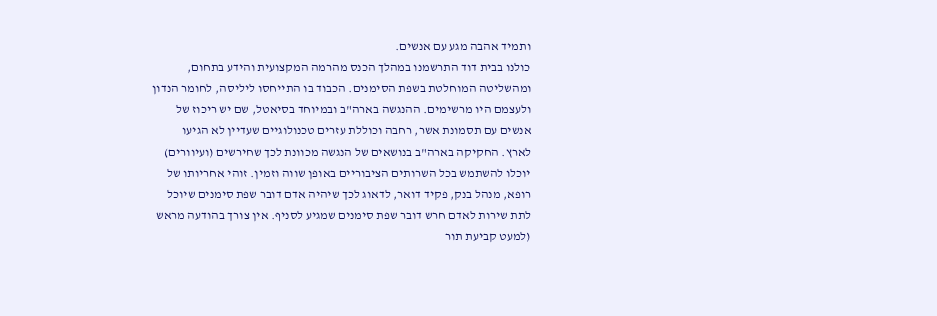ותמיד אהבה מגע עם אנשים.
כולנו בבית דוד התרשמנו במהלך הכנס מהרמה המקצועית והידע בתחום, ומהשליטה המוחלטת בשפת הסימנים. הכבוד בו התייחסו ליליסה, לחומר הנדון ולעצמם היו מרשימים. ההנגשה בארה"ב ובמיוחד בסיאטל, שם יש ריכוז של אנשים עם תסמונת אשר, רחבה וכוללת עזרים טכנולוגיים שעדיין לא הגיעו לארץ. החקיקה בארה"ב בנושאים של הנגשה מכוונת לכך שחירשים (ועיוורים) יוכלו להשתמש בכל השרותים הציבוריים באופן שווה וזמין. זוהי אחריותו של רופא, מנהל בנק, פקיד דואר, לדאוג לכך שיהיה אדם דובר שפת סימנים שיוכל לתת שירות לאדם חרש דובר שפת סימנים שמגיע לסניף. אין צורך בהודעה מראש (למעט קביעת תור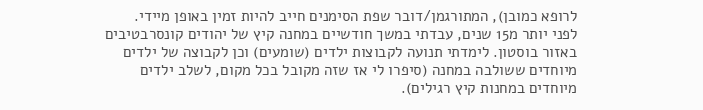לרופא כמובן), המתורגמן/דובר שפת הסימנים חייב להיות זמין באופן מיידי.
לפני יותר מ15 שנים, עבדתי במשך חודשיים במחנה קיץ של יהודים קונסרבטיבים באזור בוסטון. לימדתי תנועה לקבוצות ילדים (שומעים) וכן לקבוצה של ילדים מיוחדים ששולבה במחנה (סיפרו לי אז שזה מקובל בכל מקום, לשלב ילדים מיוחדים במחנות קיץ רגילים).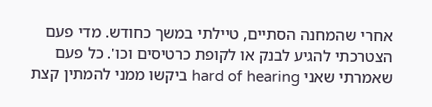אחרי שהמחנה הסתיים, טיילתי במשך כחודש. מדי פעם הצטרכתי להגיע לבנק או לקופת כרטיסים וכו'. כל פעם שאמרתי שאני hard of hearing ביקשו ממני להמתין קצת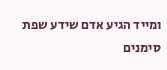ומייד הגיע אדם שידע שפת סימנים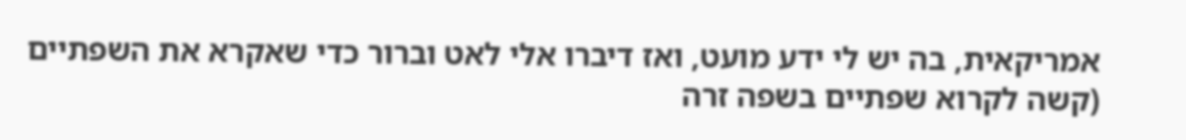אמריקאית, בה יש לי ידע מועט, ואז דיברו אלי לאט וברור כדי שאקרא את השפתיים (קשה לקרוא שפתיים בשפה זרה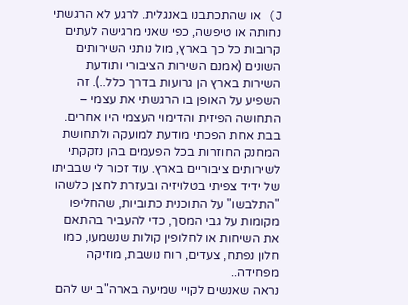J) או שהתכתבנו באנגלית. לרגע לא הרגשתי נחותה או טיפשה, כפי שאני מרגישה לעתים קרובות כל כך בארץ, מול נותני השירותים השונים (אמנם השירות הציבורי ותודעת השירות בארץ הן גרועות בדרך כלל..). זה השפיע על האופן בו הרגשתי את עצמי – התחושה הפיזית והדימוי העצמי היו אחרים. בבת אחת הפכתי מודעת למועקה ולתחושת המחנק החוזרות בכל הפעמים בהן נזקקתי לשירותים ציבוריים בארץ. עוד זכור לי שבביתו של ידיד צפיתי בטלויזיה ובעזרת לחצן כלשהו "התלבשו" על התוכנית כתוביות, שהחליפו מקומות על גבי המסך, כדי להעביר בהתאם את השיחות או לחלופין קולות שנשמעו, כמו חלון נפתח, צעדים, רוח נושבת, מוזיקה מפחידה..
נראה שאנשים לקויי שמיעה בארה"ב יש להם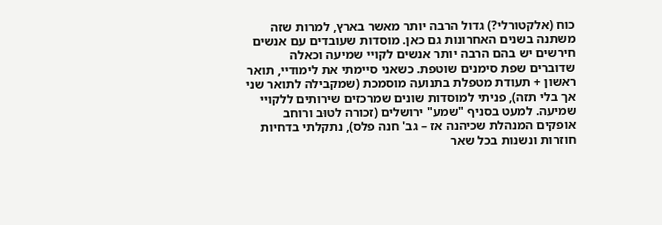כוח (אלקטורלי?) גדול הרבה יותר מאשר בארץ, למרות שזה משתנה בשנים האחרונות גם כאן. מוסדות שעובדים עם אנשים חירשים יש בהם הרבה יותר אנשים לקויי שמיעה וכאלה שדוברים שפת סימנים שוטפת. כשאני סיימתי את לימודיי, תואר ראשון + תעודת מטפלת בתנועה מוסמכת (שמקבילה לתואר שני אך בלי תזה), פניתי למוסדות שונים שמרכזים שירותים ללקויי שמיעה. למעט בסניף "שמע" ירושלים (זכורה לטוּב ורוחב אופקים המנהלת שכיהנה אז – גב' חנה פלס), נתקלתי בדחיות חוזרות ונשנות בכל שאר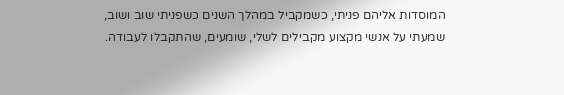המוסדות אליהם פניתי, כשמקביל במהלך השנים כשפניתי שוב ושוב, שמעתי על אנשי מקצוע מקבילים לשלי, שומעים, שהתקבלו לעבודה.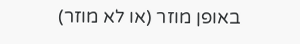באופן מוזר (או לא מוזר)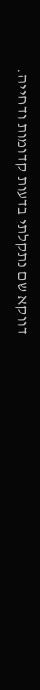דווקא שם נתקלתי בדעות קדומות ודחייה.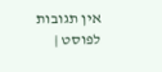אין תגובות לפוסט |